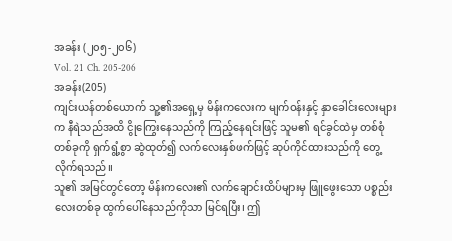အခန်း (၂၀၅-၂၀၆)
Vol. 21 Ch. 205-206
အခန်း(205)
ကျင်းယန်တစ်ယောက် သူ့၏အရှေ့မှ မိန်းကလေးက မျက်ဝန်းနှင့် နှာခေါင်းလေးများက နီရဲသည်အထိ ငွိုကြွေးနေသည်ကို ကြည့်နေရင်းဖြင့် သူမ၏ ရင်ခွင်ထဲမှ တစ်စုံတစ်ခုကို ရှက်ရွံ့စွာ ဆွဲထုတ်၍ လက်လေးနှစ်ဖက်ဖြင့် ဆုပ်ကိုင်ထားသည်ကို တွေ့လိုက်ရသည်။
သူ၏ အမြင်တွင်တော့ မိန်းကလေး၏ လက်ချောင်းထိပ်များမှ ဖြူဖွေးသော ပစ္စည်းလေးတစ်ခု ထွက်ပေါ်နေသည်ကိုသာ မြင်ရပြီး၊ ဤ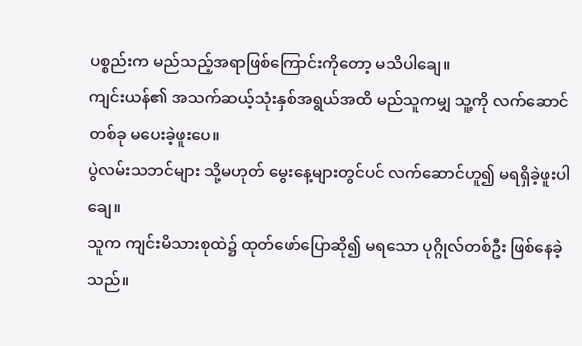ပစ္စည်းက မည်သည့်အရာဖြစ်ကြောင်းကိုတော့ မသိပါချေ။
ကျင်းယန်၏ အသက်ဆယ့်သုံးနှစ်အရွယ်အထိ မည်သူကမျှ သူ့ကို လက်ဆောင်တစ်ခု မပေးခဲ့ဖူးပေ။
ပွဲလမ်းသဘင်များ သို့မဟုတ် မွေးနေ့များတွင်ပင် လက်ဆောင်ဟူ၍ မရရှိခဲ့ဖူးပါချေ။
သူက ကျင်းမိသားစုထဲ၌ ထုတ်ဖော်ပြောဆို၍ မရသော ပုဂ္ဂိုလ်တစ်ဦး ဖြစ်နေခဲ့သည်။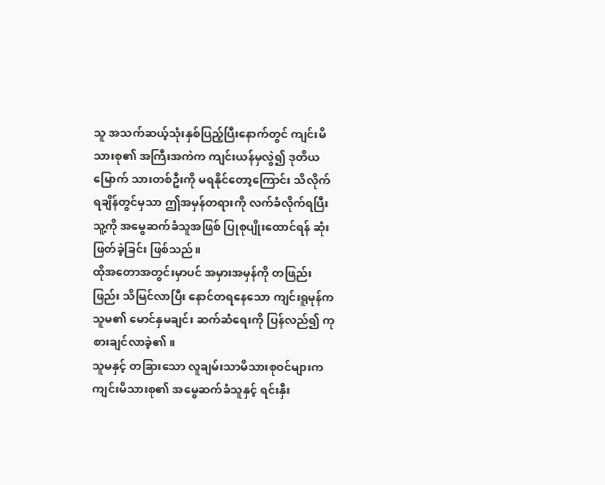သူ အသက်ဆယ့်သုံးနှစ်ပြည့်ပြီးနောက်တွင် ကျင်းမိသားစု၏ အကြီးအကဲက ကျင်းယန်မှလွဲ၍ ဒုတိယမြောက် သားတစ်ဦးကို မရနိုင်တော့ကြောင်း သိလိုက်ရချိန်တွင်မှသာ ဤအမှန်တရားကို လက်ခံလိုက်ရပြီး သူ့ကို အမွေဆက်ခံသူအဖြစ် ပြုစုပျိုးထောင်ရန် ဆုံးဖြတ်ခဲ့ခြင်း ဖြစ်သည်။
ထိုအတောအတွင်းမှာပင် အမှားအမှန်ကို တဖြည်းဖြည်း သိမြင်လာပြီး နောင်တရနေသော ကျင်းရူမုန်က သူမ၏ မောင်နှမချင်း ဆက်ဆံရေးကို ပြန်လည်၍ ကုစားချင်လာခဲ့၏။
သူမနှင့် တခြားသော လူချမ်းသာမိသားစုဝင်များက ကျင်းမိသားစု၏ အမွေဆက်ခံသူနှင့် ရင်းနှီး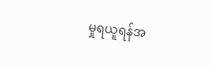မှုရယူရန်အ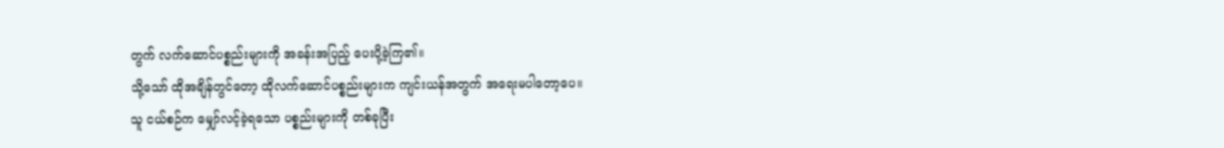တွက် လက်ဆောင်ပစ္စည်းများကို အခန်းအပြည့် ပေးပို့ခဲ့ကြ၏။
သို့သော် ထိုအချိန်တွင်တော့ ထိုလက်ဆောင်ပစ္စည်းများက ကျင်းယန်အတွက် အရေးမပါတော့ပေ။
သူ ငယ်စဉ်က မျှော်လင့်ခဲ့ရသော ပစ္စည်းများကို တစ်ခုပြီး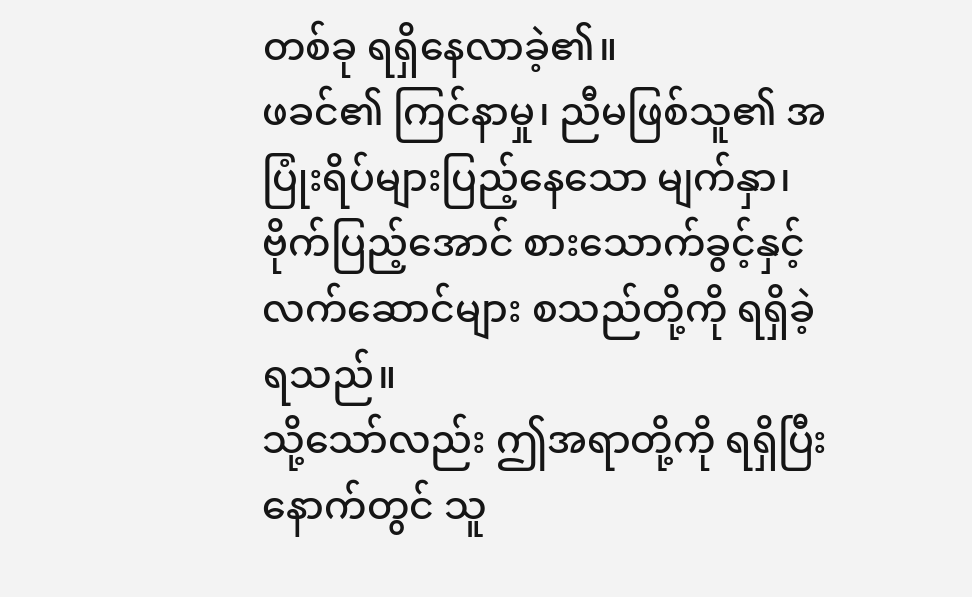တစ်ခု ရရှိနေလာခဲ့၏။
ဖခင်၏ ကြင်နာမှု၊ ညီမဖြစ်သူ၏ အပြုံးရိပ်များပြည့်နေသော မျက်နှာ၊ ဗိုက်ပြည့်အောင် စားသောက်ခွင့်နှင့် လက်ဆောင်များ စသည်တို့ကို ရရှိခဲ့ရသည်။
သို့သော်လည်း ဤအရာတို့ကို ရရှိပြီးနောက်တွင် သူ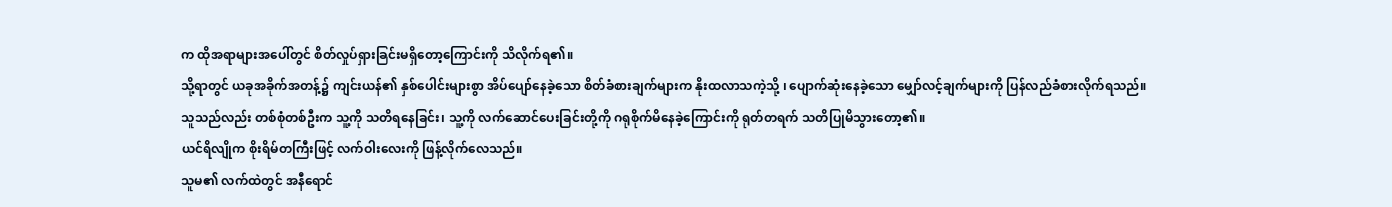က ထိုအရာများအပေါ်တွင် စိတ်လှုပ်ရှားခြင်းမရှိတော့ကြောင်းကို သိလိုက်ရ၏။
သို့ရာတွင် ယခုအခိုက်အတန့်၌ ကျင်းယန်၏ နှစ်ပေါင်းများစွာ အိပ်ပျော်နေခဲ့သော စိတ်ခံစားချက်များက နိုးထလာသကဲ့သို့ ၊ ပျောက်ဆုံးနေခဲ့သော မျှော်လင့်ချက်များကို ပြန်လည်ခံစားလိုက်ရသည်။
သူသည်လည်း တစ်စုံတစ်ဦးက သူ့ကို သတိရနေခြင်း၊ သူ့ကို လက်ဆောင်ပေးခြင်းတို့ကို ဂရုစိုက်မိနေခဲ့ကြောင်းကို ရုတ်တရက် သတိပြုမိသွားတော့၏။
ယင်ရိလျိုက စိုးရိမ်တကြီးဖြင့် လက်ဝါးလေးကို ဖြန့်လိုက်လေသည်။
သူမ၏ လက်ထဲတွင် အနီရောင်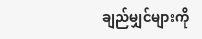ချည်မျှင်များကို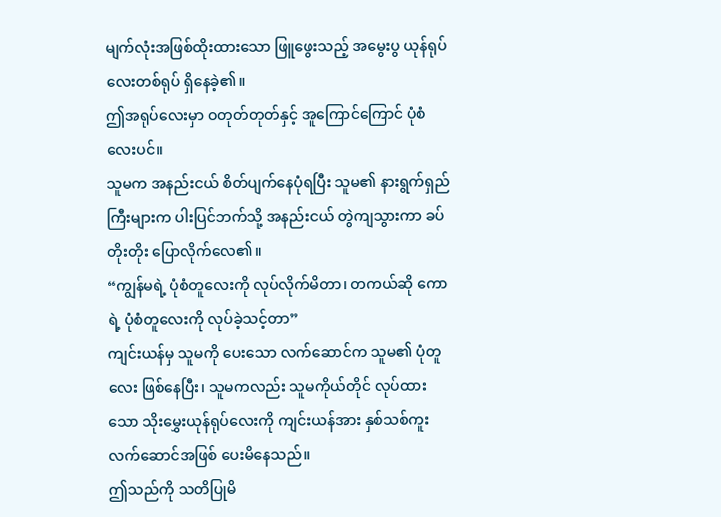မျက်လုံးအဖြစ်ထိုးထားသော ဖြူဖွေးသည့် အမွေးပွ ယုန်ရုပ်လေးတစ်ရုပ် ရှိနေခဲ့၏။
ဤအရုပ်လေးမှာ ဝတုတ်တုတ်နှင့် အူကြောင်ကြောင် ပုံစံလေးပင်။
သူမက အနည်းငယ် စိတ်ပျက်နေပုံရပြီး သူမ၏ နားရွက်ရှည်ကြီးများက ပါးပြင်ဘက်သို့ အနည်းငယ် တွဲကျသွားကာ ခပ်တိုးတိုး ပြောလိုက်လေ၏။
“ကျွန်မရဲ့ ပုံစံတူလေးကို လုပ်လိုက်မိတာ၊ တကယ်ဆို ကောရဲ့ ပုံစံတူလေးကို လုပ်ခဲ့သင့်တာ”
ကျင်းယန်မှ သူမကို ပေးသော လက်ဆောင်က သူမ၏ ပုံတူလေး ဖြစ်နေပြီး၊ သူမကလည်း သူမကိုယ်တိုင် လုပ်ထားသော သိုးမွှေးယုန်ရုပ်လေးကို ကျင်းယန်အား နှစ်သစ်ကူးလက်ဆောင်အဖြစ် ပေးမိနေသည်။
ဤသည်ကို သတိပြုမိ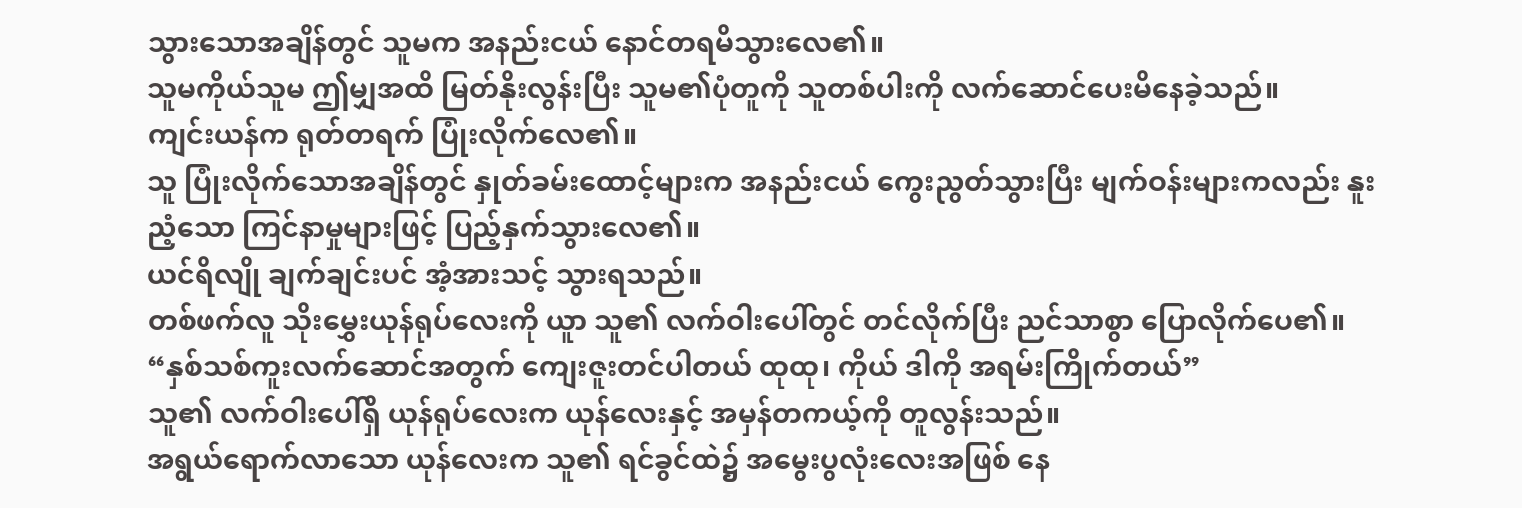သွားသောအချိန်တွင် သူမက အနည်းငယ် နောင်တရမိသွားလေ၏။
သူမကိုယ်သူမ ဤမျှအထိ မြတ်နိုးလွန်းပြီး သူမ၏ပုံတူကို သူတစ်ပါးကို လက်ဆောင်ပေးမိနေခဲ့သည်။
ကျင်းယန်က ရုတ်တရက် ပြုံးလိုက်လေ၏။
သူ ပြုံးလိုက်သောအချိန်တွင် နှုတ်ခမ်းထောင့်များက အနည်းငယ် ကွေးညွတ်သွားပြီး မျက်ဝန်းများကလည်း နူးညံ့သော ကြင်နာမှုများဖြင့် ပြည့်နှက်သွားလေ၏။
ယင်ရိလျို ချက်ချင်းပင် အံ့အားသင့် သွားရသည်။
တစ်ဖက်လူ သိုးမွှေးယုန်ရုပ်လေးကို ယူာ သူ၏ လက်ဝါးပေါ်တွင် တင်လိုက်ပြီး ညင်သာစွာ ပြောလိုက်ပေ၏။
“နှစ်သစ်ကူးလက်ဆောင်အတွက် ကျေးဇူးတင်ပါတယ် ထုထု၊ ကိုယ် ဒါကို အရမ်းကြိုက်တယ်”
သူ၏ လက်ဝါးပေါ်ရှိ ယုန်ရုပ်လေးက ယုန်လေးနှင့် အမှန်တကယ့်ကို တူလွန်းသည်။
အရွယ်ရောက်လာသော ယုန်လေးက သူ၏ ရင်ခွင်ထဲ၌ အမွေးပွလုံးလေးအဖြစ် နေ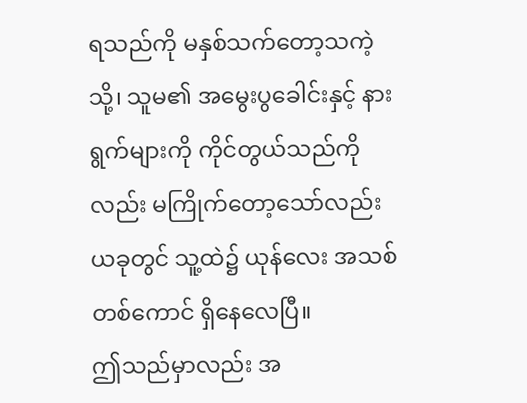ရသည်ကို မနှစ်သက်တော့သကဲ့သို့၊ သူမ၏ အမွေးပွခေါင်းနှင့် နားရွက်များကို ကိုင်တွယ်သည်ကိုလည်း မကြိုက်တော့သော်လည်း ယခုတွင် သူ့ထဲ၌ ယုန်လေး အသစ်တစ်ကောင် ရှိနေလေပြီ။
ဤသည်မှာလည်း အ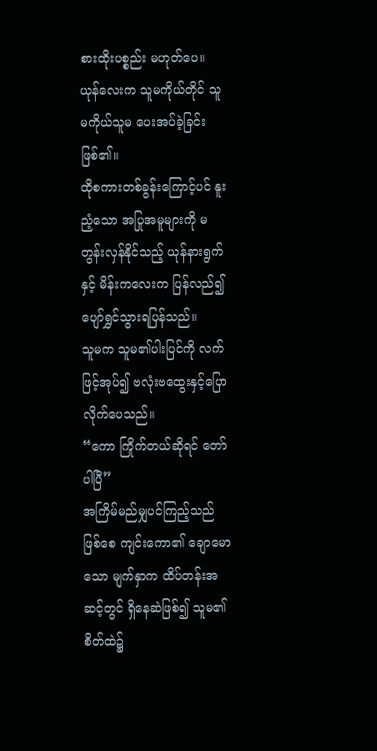စားထိုးပစ္စည်း မဟုတ်ပေ။ ယုန်လေးက သူမကိုယ်တိုင် သူမကိုယ်သူမ ပေးအပ်ခဲ့ခြင်း ဖြစ်၏။
ထိုစကားတစ်ခွန်းကြောင့်ပင် နူးညံ့သော အပြုအမူများကို မတွန်းလှန်နိုင်သည့် ယုန်နားရွက်နှင့် မိန်းကလေးက ပြန်လည်၍ ပျော်ရွှင်သွားရပြန်သည်။
သူမက သူမ၏ပါးပြင်ကို လက်ဖြင့်အုပ်၍ ဗလုံးဗထွေးနှင့်ပြောလိုက်ပေသည်။
“ကော ကြိုက်တယ်ဆိုရင် တော်ပါပြီ”
အကြိမ်မည်မျှပင်ကြည့်သည်ဖြစ်စေ ကျင်းကော၏ ချောမောသော မျက်နှာက ထိပ်တန်းအဆင့်တွင် ရှိနေဆဲဖြစ်၍ သူမ၏ စိတ်ထဲ၌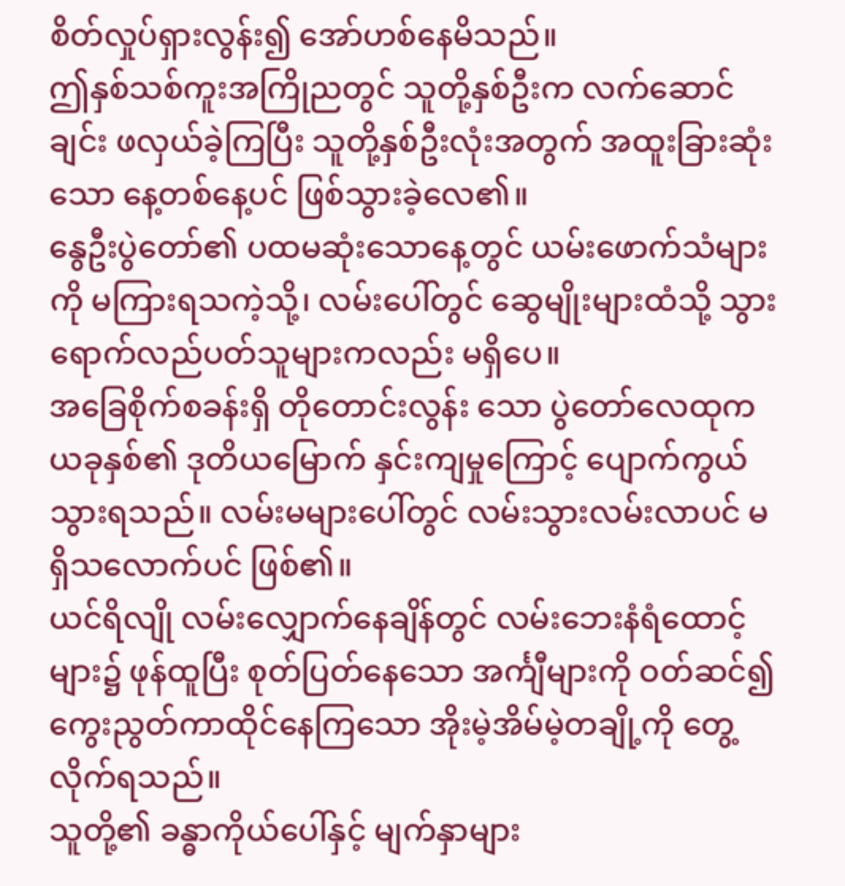စိတ်လှုပ်ရှားလွန်း၍ အော်ဟစ်နေမိသည်။
ဤနှစ်သစ်ကူးအကြိုညတွင် သူတို့နှစ်ဦးက လက်ဆောင်ချင်း ဖလှယ်ခဲ့ကြပြီး သူတို့နှစ်ဦးလုံးအတွက် အထူးခြားဆုံးသော နေ့တစ်နေ့ပင် ဖြစ်သွားခဲ့လေ၏။
နွေဦးပွဲတော်၏ ပထမဆုံးသောနေ့တွင် ယမ်းဖောက်သံများကို မကြားရသကဲ့သို့၊ လမ်းပေါ်တွင် ဆွေမျိုးများထံသို့ သွားရောက်လည်ပတ်သူများကလည်း မရှိပေ။
အခြေစိုက်စခန်းရှိ တိုတောင်းလွန်း သော ပွဲတော်လေထုက ယခုနှစ်၏ ဒုတိယမြောက် နှင်းကျမှုကြောင့် ပျောက်ကွယ်သွားရသည်။ လမ်းမများပေါ်တွင် လမ်းသွားလမ်းလာပင် မရှိသလောက်ပင် ဖြစ်၏။
ယင်ရိလျို လမ်းလျှောက်နေချိန်တွင် လမ်းဘေးနံရံထောင့်များ၌ ဖုန်ထူပြီး စုတ်ပြတ်နေသော အင်္ကျီများကို ဝတ်ဆင်၍ ကွေးညွတ်ကာထိုင်နေကြသော အိုးမဲ့အိမ်မဲ့တချို့ကို တွေ့လိုက်ရသည်။
သူတို့၏ ခန္ဓာကိုယ်ပေါ်နှင့် မျက်နှာများ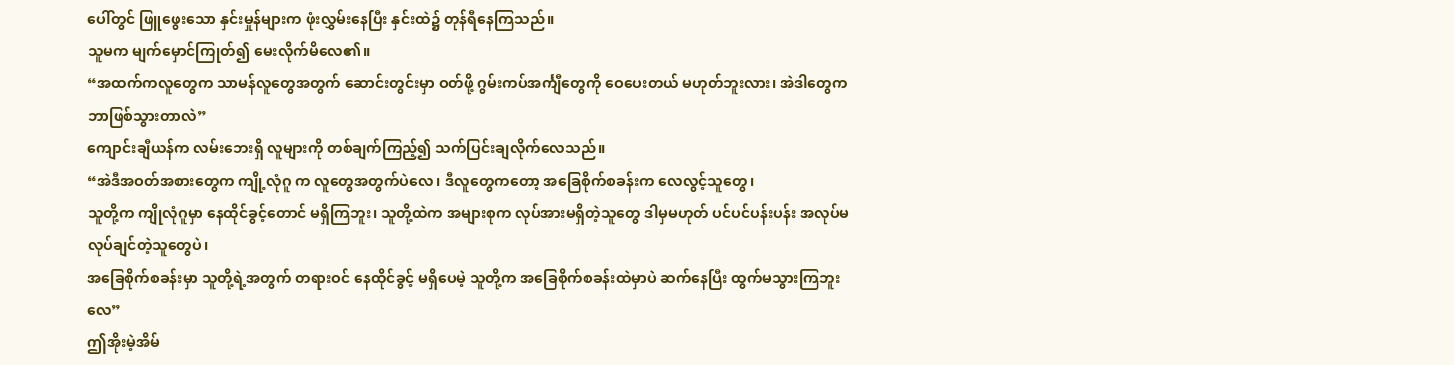ပေါ်တွင် ဖြူဖွေးသော နှင်းမှုန်များက ဖုံးလွှမ်းနေပြီး နှင်းထဲ၌ တုန်ရီနေကြသည်။
သူမက မျက်မှောင်ကြုတ်၍ မေးလိုက်မိလေ၏။
“အထက်ကလူတွေက သာမန်လူတွေအတွက် ဆောင်းတွင်းမှာ ဝတ်ဖို့ ဂွမ်းကပ်အင်္ကျီတွေကို ဝေပေးတယ် မဟုတ်ဘူးလား၊ အဲဒါတွေက ဘာဖြစ်သွားတာလဲ”
ကျောင်းချီယန်က လမ်းဘေးရှိ လူများကို တစ်ချက်ကြည့်၍ သက်ပြင်းချလိုက်လေသည်။
“အဲဒီအဝတ်အစားတွေက ကျို့လုံဂူ က လူတွေအတွက်ပဲလေ၊ ဒီလူတွေကတော့ အခြေစိုက်စခန်းက လေလွင့်သူတွေ၊
သူတို့က ကျိုလုံဂူမှာ နေထိုင်ခွင့်တောင် မရှိကြဘူး၊ သူတို့ထဲက အများစုက လုပ်အားမရှိတဲ့သူတွေ ဒါမှမဟုတ် ပင်ပင်ပန်းပန်း အလုပ်မလုပ်ချင်တဲ့သူတွေပဲ၊
အခြေစိုက်စခန်းမှာ သူတို့ရဲ့အတွက် တရားဝင် နေထိုင်ခွင့် မရှိပေမဲ့ သူတို့က အခြေစိုက်စခန်းထဲမှာပဲ ဆက်နေပြီး ထွက်မသွားကြဘူးလေ”
ဤအိုးမဲ့အိမ်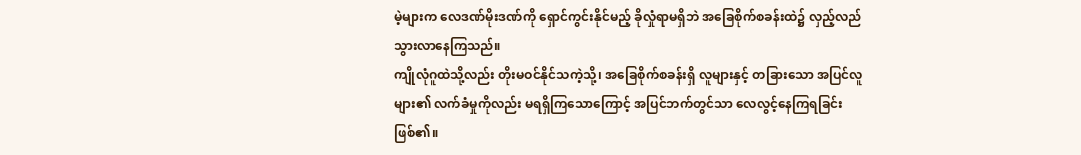မဲ့များက လေဒဏ်မိုးဒဏ်ကို ရှောင်ကွင်းနိုင်မည့် ခိုလှုံရာမရှိဘဲ အခြေစိုက်စခန်းထဲ၌ လှည့်လည်သွားလာနေကြသည်။
ကျိုလုံဂူထဲသို့လည်း တိုးမဝင်နိုင်သကဲ့သို့၊ အခြေစိုက်စခန်းရှိ လူများနှင့် တခြားသော အပြင်လူများ၏ လက်ခံမှုကိုလည်း မရရှိကြသောကြောင့် အပြင်ဘက်တွင်သာ လေလွင့်နေကြရခြင်း ဖြစ်၏။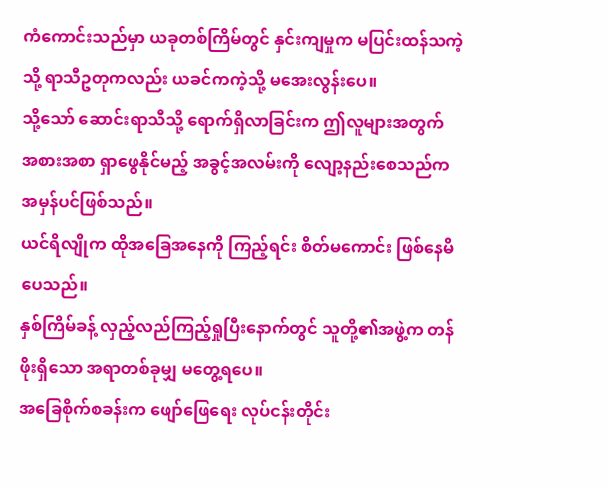ကံကောင်းသည်မှာ ယခုတစ်ကြိမ်တွင် နှင်းကျမှုက မပြင်းထန်သကဲ့သို့ ရာသီဥတုကလည်း ယခင်ကကဲ့သို့ မအေးလွန်းပေ။
သို့သော် ဆောင်းရာသီသို့ ရောက်ရှိလာခြင်းက ဤလူများအတွက် အစားအစာ ရှာဖွေနိုင်မည့် အခွင့်အလမ်းကို လျော့နည်းစေသည်က အမှန်ပင်ဖြစ်သည်။
ယင်ရိလျိုက ထိုအခြေအနေကို ကြည့်ရင်း စိတ်မကောင်း ဖြစ်နေမိပေသည်။
နှစ်ကြိမ်ခန့် လှည့်လည်ကြည့်ရှုပြီးနောက်တွင် သူတို့၏အဖွဲ့က တန်ဖိုးရှိသော အရာတစ်ခုမျှ မတွေ့ရပေ။
အခြေစိုက်စခန်းက ဖျော်ဖြေရေး လုပ်ငန်းတိုင်း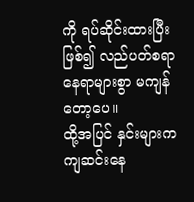ကို ရပ်ဆိုင်းထားပြီးဖြစ်၍ လည်ပတ်စရာ နေရာများစွာ မကျန်တော့ပေ။
ထို့အပြင် နှင်းများကကျဆင်းနေ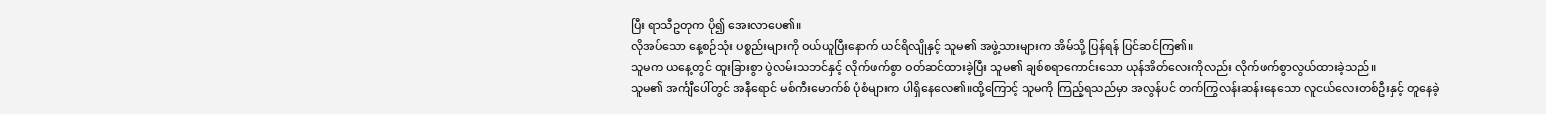ပြီး ရာသီဥတုက ပို၍ အေးလာပေ၏။
လိုအပ်သော နေ့စဉ်သုံး ပစ္စည်းများကို ဝယ်ယူပြီးနောက် ယင်ရိလျိုနှင့် သူမ၏ အဖွဲ့သားများက အိမ်သို့ ပြန်ရန် ပြင်ဆင်ကြ၏။
သူမက ယနေ့တွင် ထူးခြားစွာ ပွဲလမ်းသဘင်နှင့် လိုက်ဖက်စွာ ဝတ်ဆင်ထားခဲ့ပြီး သူမ၏ ချစ်စရာကောင်းသော ယုန်အိတ်လေးကိုလည်း လိုက်ဖက်စွာလွယ်ထားခဲ့သည်။
သူမ၏ အင်္ကျီပေါ်တွင် အနီရောင် မစ်ကီးမောက်စ် ပုံစံများက ပါရှိနေလေ၏။ထို့ကြောင့် သူမကို ကြည့်ရသည်မှာ အလွန်ပင် တက်ကြွလန်းဆန်းနေသော လူငယ်လေးတစ်ဦးနှင့် တူနေခဲ့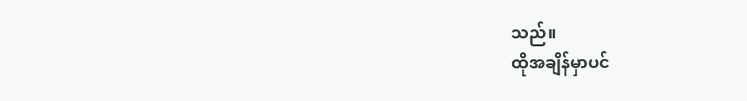သည်။
ထိုအချိန်မှာပင်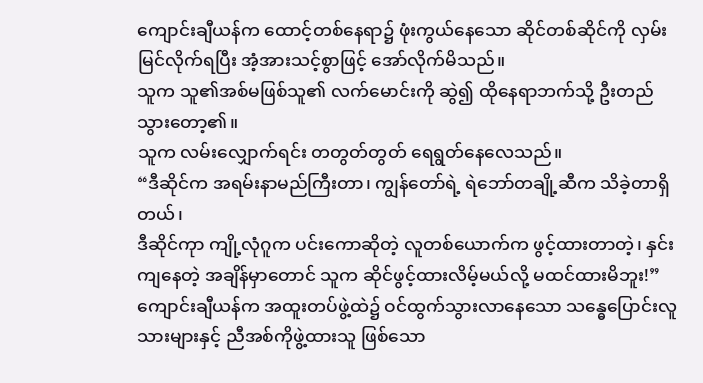ကျောင်းချီယန်က ထောင့်တစ်နေရာ၌ ဖုံးကွယ်နေသော ဆိုင်တစ်ဆိုင်ကို လှမ်းမြင်လိုက်ရပြီး အံ့အားသင့်စွာဖြင့် အော်လိုက်မိသည်။
သူက သူ၏အစ်မဖြစ်သူ၏ လက်မောင်းကို ဆွဲ၍ ထိုနေရာဘက်သို့ ဦးတည်သွားတော့၏။
သူက လမ်းလျှောက်ရင်း တတွတ်တွတ် ရေရွတ်နေလေသည်။
“ဒီဆိုင်က အရမ်းနာမည်ကြီးတာ၊ ကျွန်တော်ရဲ့ ရဲဘော်တချို့ဆီက သိခဲ့တာရှိတယ်၊
ဒီဆိုင်ကုာ ကျို့လုံဂူက ပင်းကောဆိုတဲ့ လူတစ်ယောက်က ဖွင့်ထားတာတဲ့၊ နှင်းကျနေတဲ့ အချိန်မှာတောင် သူက ဆိုင်ဖွင့်ထားလိမ့်မယ်လို့ မထင်ထားမိဘူး!”
ကျောင်းချီယန်က အထူးတပ်ဖွဲ့ထဲ၌ ဝင်ထွက်သွားလာနေသော သန္ဓေပြောင်းလူသားများနှင့် ညီအစ်ကိုဖွဲ့ထားသူ ဖြစ်သော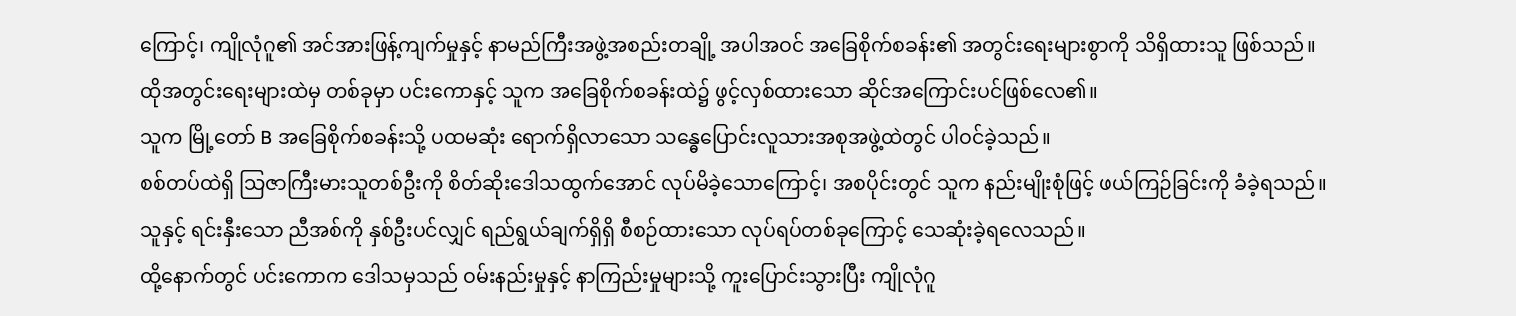ကြောင့်၊ ကျိုလုံဂူ၏ အင်အားဖြန့်ကျက်မှုနှင့် နာမည်ကြီးအဖွဲ့အစည်းတချို့ အပါအဝင် အခြေစိုက်စခန်း၏ အတွင်းရေးများစွာကို သိရှိထားသူ ဖြစ်သည်။
ထိုအတွင်းရေးများထဲမှ တစ်ခုမှာ ပင်းကောနှင့် သူက အခြေစိုက်စခန်းထဲ၌ ဖွင့်လှစ်ထားသော ဆိုင်အကြောင်းပင်ဖြစ်လေ၏။
သူက မြို့တော် B အခြေစိုက်စခန်းသို့ ပထမဆုံး ရောက်ရှိလာသော သန္ဓေပြောင်းလူသားအစုအဖွဲ့ထဲတွင် ပါဝင်ခဲ့သည်။
စစ်တပ်ထဲရှိ သြဇာကြီးမားသူတစ်ဦးကို စိတ်ဆိုးဒေါသထွက်အောင် လုပ်မိခဲ့သောကြောင့်၊ အစပိုင်းတွင် သူက နည်းမျိုးစုံဖြင့် ဖယ်ကြဉ်ခြင်းကို ခံခဲ့ရသည်။
သူနှင့် ရင်းနှီးသော ညီအစ်ကို နှစ်ဦးပင်လျှင် ရည်ရွယ်ချက်ရှိရှိ စီစဉ်ထားသော လုပ်ရပ်တစ်ခုကြောင့် သေဆုံးခဲ့ရလေသည်။
ထို့နောက်တွင် ပင်းကောက ဒေါသမှသည် ဝမ်းနည်းမှုနှင့် နာကြည်းမှုများသို့ ကူးပြောင်းသွားပြီး ကျိုလုံဂူ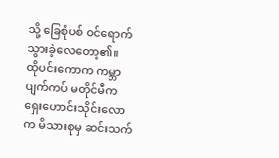သို့ ခြေစုံပစ် ဝင်ရောက်သွားခဲ့လေတော့၏။
ထိုပင်းကောက ကမ္ဘာပျက်ကပ် မတိုင်မီက ရှေးဟောင်းသိုင်းလောက မိသားစုမှ ဆင်းသက်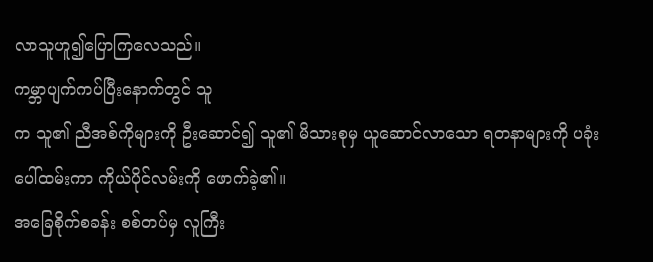လာသူဟူ၍ပြောကြလေသည်။
ကမ္ဘာပျက်ကပ်ပြီးနောက်တွင် သူ
က သူ၏ ညီအစ်ကိုများကို ဦးဆောင်၍ သူ၏ မိသားစုမှ ယူဆောင်လာသော ရတနာများကို ပခုံးပေါ်ထမ်းကာ ကိုယ်ပိုင်လမ်းကို ဖောက်ခဲ့၏။
အခြေစိုက်စခန်း စစ်တပ်မှ လူကြီး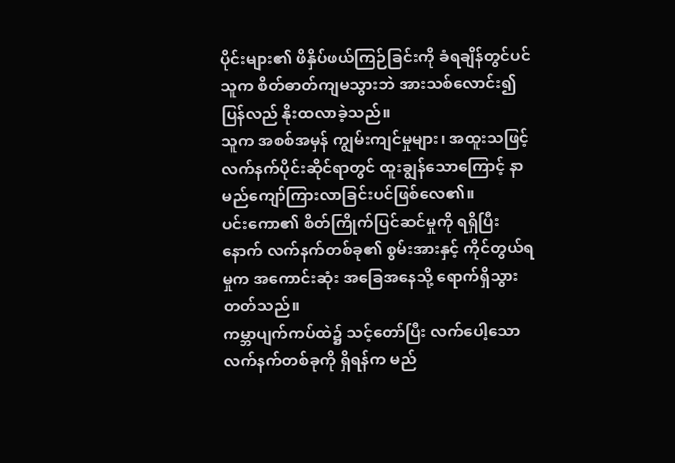ပိုင်းများ၏ ဖိနှိပ်ဖယ်ကြဉ်ခြင်းကို ခံရချိန်တွင်ပင် သူက စိတ်ဓာတ်ကျမသွားဘဲ အားသစ်လောင်း၍ ပြန်လည် နိုးထလာခဲ့သည်။
သူက အစစ်အမှန် ကျွမ်းကျင်မှုများ၊ အထူးသဖြင့် လက်နက်ပိုင်းဆိုင်ရာတွင် ထူးချွန်သောကြောင့် နာမည်ကျော်ကြားလာခြင်းပင်ဖြစ်လေ၏။
ပင်းကော၏ စိတ်ကြိုက်ပြင်ဆင်မှုကို ရရှိပြီးနောက် လက်နက်တစ်ခု၏ စွမ်းအားနှင့် ကိုင်တွယ်ရမှုက အကောင်းဆုံး အခြေအနေသို့ ရောက်ရှိသွားတတ်သည်။
ကမ္ဘာပျက်ကပ်ထဲ၌ သင့်တော်ပြီး လက်ပေါ့သော လက်နက်တစ်ခုကို ရှိရန်က မည်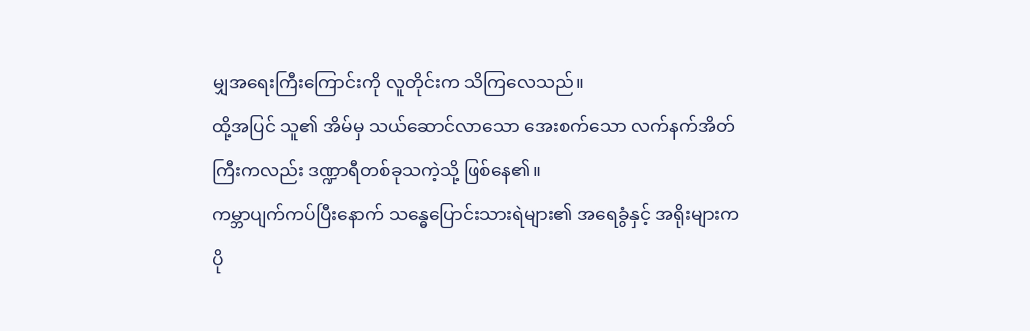မျှအရေးကြီးကြောင်းကို လူတိုင်းက သိကြလေသည်။
ထို့အပြင် သူ၏ အိမ်မှ သယ်ဆောင်လာသော အေးစက်သော လက်နက်အိတ်ကြီးကလည်း ဒဏ္ဍာရီတစ်ခုသကဲ့သို့ ဖြစ်နေ၏။
ကမ္ဘာပျက်ကပ်ပြီးနောက် သန္ဓေပြောင်းသားရဲများ၏ အရေခွံနှင့် အရိုးများက ပို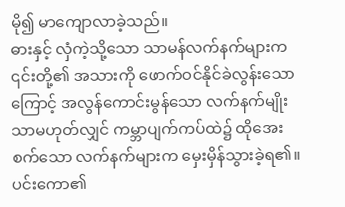မို၍ မာကျောလာခဲ့သည်။
ဓားနှင့် လှံကဲ့သို့သော သာမန်လက်နက်များက ၎င်းတို့၏ အသားကို ဖောက်ဝင်နိုင်ခဲလွန်းသောကြောင့် အလွန်ကောင်းမွန်သော လက်နက်မျိုးသာမဟုတ်လျှင် ကမ္ဘာပျက်ကပ်ထဲ၌ ထိုအေးစက်သော လက်နက်များက မှေးမှိန်သွားခဲ့ရ၏။
ပင်းကော၏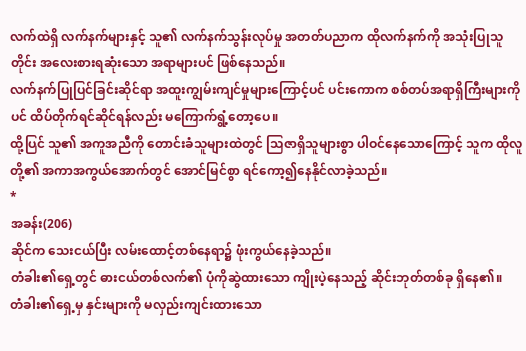လက်ထဲရှိ လက်နက်များနှင့် သူ၏ လက်နက်သွန်းလုပ်မှု အတတ်ပညာက ထိုလက်နက်ကို အသုံးပြုသူတိုင်း အလေးစားရဆုံးသော အရာများပင် ဖြစ်နေသည်။
လက်နက်ပြုပြင်ခြင်းဆိုင်ရာ အထူးကျွမ်းကျင်မှုများကြောင့်ပင် ပင်းကောက စစ်တပ်အရာရှိကြီးများကိုပင် ထိပ်တိုက်ရင်ဆိုင်ရန်လည်း မကြောက်ရွံ့တော့ပေ။
ထို့ပြင် သူ၏ အကူအညီကို တောင်းခံသူများထဲတွင် သြဇာရှိသူများစွာ ပါဝင်နေသောကြောင့် သူက ထိုလူတို့၏ အကာအကွယ်အောက်တွင် အောင်မြင်စွာ ရင်ကော့၍နေနိုင်လာခဲ့သည်။
*
အခန်း(206)
ဆိုင်က သေးငယ်ပြီး လမ်းထောင့်တစ်နေရာ၌ ဖုံးကွယ်နေခဲ့သည်။
တံခါး၏ရှေ့တွင် ဓားငယ်တစ်လက်၏ ပုံကိုဆွဲထားသော ကျိုးပဲ့နေသည့် ဆိုင်းဘုတ်တစ်ခု ရှိနေ၏။
တံခါး၏ရှေ့မှ နှင်းများကို မလှည်းကျင်းထားသော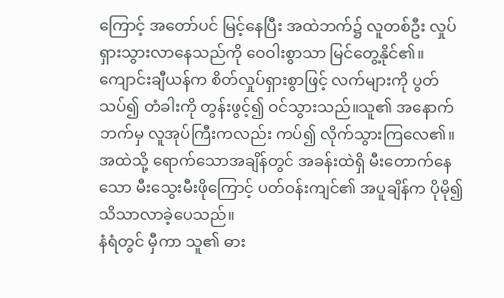ကြောင့် အတော်ပင် မြင့်နေပြီး အထဲဘက်၌ လူတစ်ဦး လှုပ်ရှားသွားလာနေသည်ကို ဝေဝါးစွာသာ မြင်တွေ့နိုင်၏။
ကျောင်းချီယန်က စိတ်လှုပ်ရှားစွာဖြင့် လက်များကို ပွတ်သပ်၍ တံခါးကို တွန်းဖွင့်၍ ဝင်သွားသည်။သူ၏ အနောက်ဘက်မှ လူအုပ်ကြီးကလည်း ကပ်၍ လိုက်သွားကြလေ၏။
အထဲသို့ ရောက်သောအချိန်တွင် အခန်းထဲရှိ မီးတောက်နေသော မီးသွေးမီးဖိုကြောင့် ပတ်ဝန်းကျင်၏ အပူချိန်က ပိုမို၍ သိသာလာခဲ့ပေသည်။
နံရံတွင် မှီကာ သူ၏ ဓား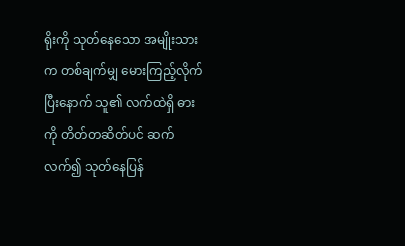ရိုးကို သုတ်နေသော အမျိုးသားက တစ်ချက်မျှ မေားကြည့်လိုက်ပြီးနောက် သူ၏ လက်ထဲရှိ ဓားကို တိတ်တဆိတ်ပင် ဆက်လက်၍ သုတ်နေပြန်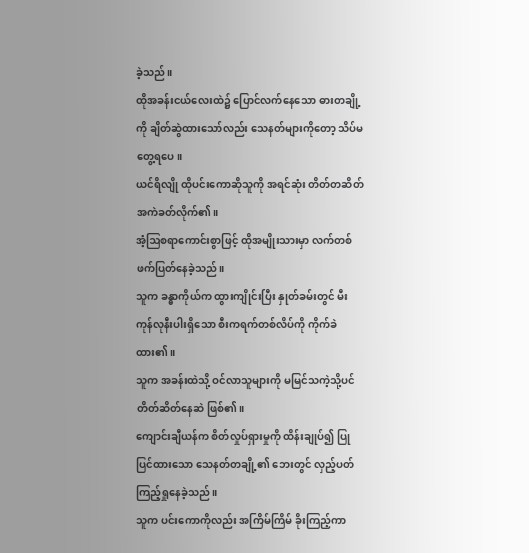ခဲ့သည်။
ထိုအခန်းငယ်လေးထဲ၌ ပြောင်လက်နေသော ဓားတချို့ကို ချိတ်ဆွဲထားသော်လည်း သေနတ်များကိုတော့ သိပ်မတွေ့ရပေ။
ယင်ရိလျို ထိုပင်းကောဆိုသူကို အရင်ဆုံး တိတ်တဆိတ် အကဲခတ်လိုက်၏။
အံ့ဩစရာကောင်းစွာဖြင့် ထိုအမျိုးသားမှာ လက်တစ်ဖက်ပြတ်နေခဲ့သည်။
သူက ခန္ဓာကိုယ်က ထွားကျိုင်းပြီး နှုတ်ခမ်းတွင် မီးကုန်လုနီးပါးရှိသော စီးကရက်တစ်လိပ်ကို ကိုက်ခဲထား၏။
သူက အခန်းထဲသို့ ဝင်လာသူများကို မမြင်သကဲ့သို့ပင် တိတ်ဆိတ်နေဆဲ ဖြစ်၏။
ကျောင်းချီယန်က စိတ်လှုပ်ရှားမှုကို ထိန်းချုပ်၍ ပြုပြင်ထားသော သေနတ်တချို့၏ ဘေးတွင် လှည့်ပတ်ကြည့်ရှုနေခဲ့သည်။
သူက ပင်းကောကိုလည်း အကြိမ်ကြိမ် ခိုးကြည့်ကာ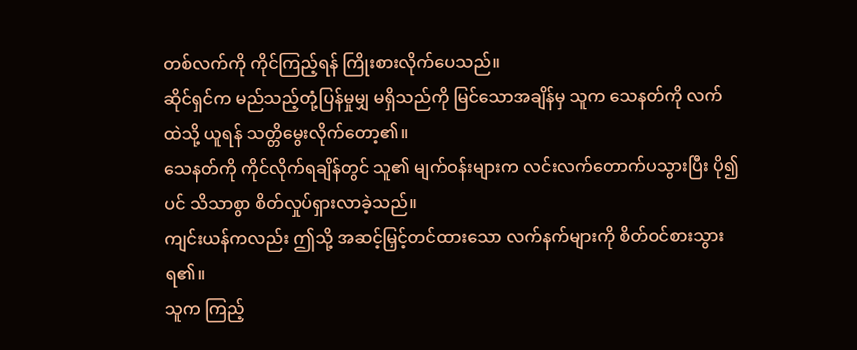တစ်လက်ကို ကိုင်ကြည့်ရန် ကြိုးစားလိုက်ပေသည်။
ဆိုင်ရှင်က မည်သည့်တုံ့ပြန်မှုမျှ မရှိသည်ကို မြင်သောအချိန်မှ သူက သေနတ်ကို လက်ထဲသို့ ယူရန် သတ္တိမွေးလိုက်တော့၏။
သေနတ်ကို ကိုင်လိုက်ရချိန်တွင် သူ၏ မျက်ဝန်းများက လင်းလက်တောက်ပသွားပြီး ပို၍ပင် သိသာစွာ စိတ်လှုပ်ရှားလာခဲ့သည်။
ကျင်းယန်ကလည်း ဤသို့ အဆင့်မြှင့်တင်ထားသော လက်နက်များကို စိတ်ဝင်စားသွားရ၏။
သူက ကြည့်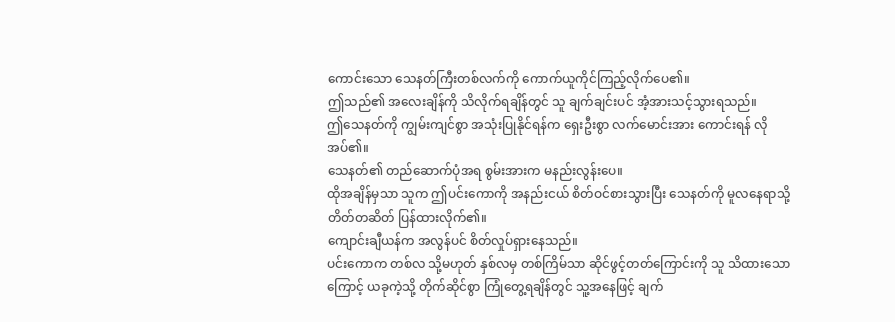ကောင်းသော သေနတ်ကြီးတစ်လက်ကို ကောက်ယူကိုင်ကြည့်လိုက်ပေ၏။
ဤသည်၏ အလေးချိန်ကို သိလိုက်ရချိန်တွင် သူ ချက်ချင်းပင် အံ့အားသင့်သွားရသည်။
ဤသေနတ်ကို ကျွမ်းကျင်စွာ အသုံးပြုနိုင်ရန်က ရှေးဦးစွာ လက်မောင်းအား ကောင်းရန် လိုအပ်၏။
သေနတ်၏ တည်ဆောက်ပုံအရ စွမ်းအားက မနည်းလွန်းပေ။
ထိုအချိန်မှသာ သူက ဤပင်းကောကို အနည်းငယ် စိတ်ဝင်စားသွားပြီး သေနတ်ကို မူလနေရာသို့ တိတ်တဆိတ် ပြန်ထားလိုက်၏။
ကျောင်းချီယန်က အလွန်ပင် စိတ်လှုပ်ရှားနေသည်။
ပင်းကောက တစ်လ သို့မဟုတ် နှစ်လမှ တစ်ကြိမ်သာ ဆိုင်ဖွင့်တတ်ကြောင်းကို သူ သိထားသောကြောင့် ယခုကဲ့သို့ တိုက်ဆိုင်စွာ ကြုံတွေ့ရချိန်တွင် သူ့အနေဖြင့် ချက်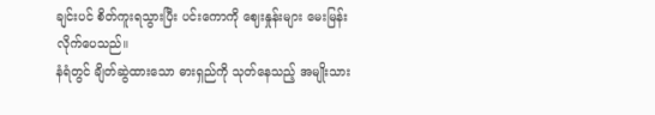ချင်းပင် စိတ်ကူးရသွားပြီး ပင်းကောကို ဈေးနှုန်းများ မေးမြန်းလိုက်ပေသည်။
နံရံတွင် ချိတ်ဆွဲထားသော ဓားရှည်ကို သုတ်နေသည့် အမျိုးသား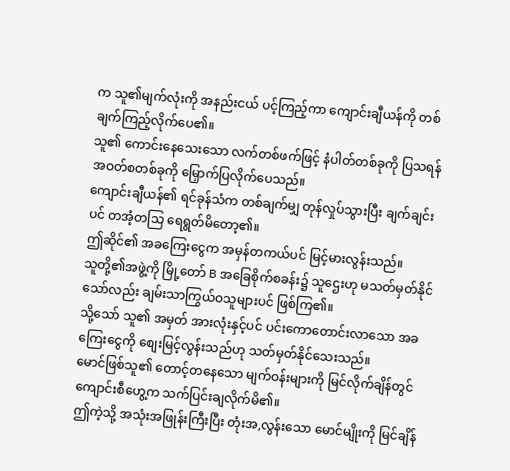က သူ၏မျက်လုံးကို အနည်းငယ် ပင့်ကြည့်ကာ ကျောင်းချီယန်ကို တစ်ချက်ကြည့်လိုက်ပေ၏။
သူ၏ ကောင်းနေသေးသော လက်တစ်ဖက်ဖြင့် နံပါတ်တစ်ခုကို ပြသရန် အဝတ်စတစ်ခုကို မြှောက်ပြလိုက်ပေသည်။
ကျောင်းချီယန်၏ ရင်ခုန်သံက တစ်ချက်မျှ တုန်လှုပ်သွားပြီး ချက်ချင်းပင် တအံ့တသြ ရေရွတ်မိတော့၏။
ဤဆိုင်၏ အခကြေးငွေက အမှန်တကယ်ပင် မြင့်မားလွန်းသည်။
သူတို့၏အဖွဲ့ကို မြို့တော် B အခြေစိုက်စခန်း၌ သူဌေးဟု မသတ်မှတ်နိုင်သော်လည်း ချမ်းသာကြွယ်ဝသူများပင် ဖြစ်ကြ၏။
သို့သော် သူ၏ အမှတ် အားလုံးနှင့်ပင် ပင်းကောတောင်းလာသော အခကြေးငွေကို စျေးမြင့်လွန်းသည်ဟု သတ်မှတ်နိုင်သေးသည်။
မောင်ဖြစ်သူ၏ တောင့်တနေသော မျက်ဝန်းများကို မြင်လိုက်ချိန်တွင် ကျောင်းစီဟွေ့က သက်ပြင်းချလိုက်မိ၏။
ဤကဲ့သို့ အသုံးအဖြုန်းကြီးပြီး တုံးအ,လွန်းသော မောင်မျိုးကို မြင်ချိန်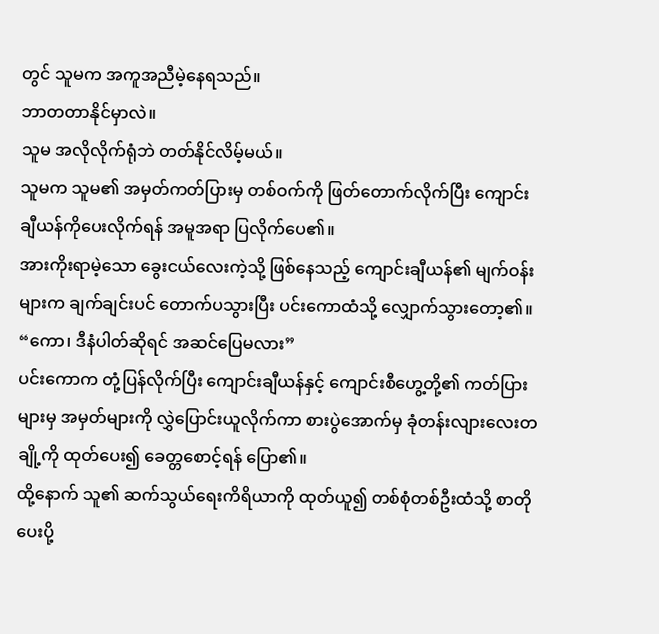တွင် သူမက အကူအညီမဲ့နေရသည်။
ဘာတတာနိုင်မှာလဲ။
သူမ အလိုလိုက်ရုံဘဲ တတ်နိုင်လိမ့်မယ်။
သူမက သူမ၏ အမှတ်ကတ်ပြားမှ တစ်ဝက်ကို ဖြတ်တောက်လိုက်ပြီး ကျောင်းချီယန်ကိုပေးလိုက်ရန် အမူအရာ ပြလိုက်ပေ၏။
အားကိုးရာမဲ့သော ခွေးငယ်လေးကဲ့သို့ ဖြစ်နေသည့် ကျောင်းချီယန်၏ မျက်ဝန်းများက ချက်ချင်းပင် တောက်ပသွားပြီး ပင်းကောထံသို့ လျှောက်သွားတော့၏။
“ကော၊ ဒီနံပါတ်ဆိုရင် အဆင်ပြေမလား”
ပင်းကောက တုံ့ပြန်လိုက်ပြီး ကျောင်းချီယန်နှင့် ကျောင်းစီဟွေ့တို့၏ ကတ်ပြားများမှ အမှတ်များကို လွှဲပြောင်းယူလိုက်ကာ စားပွဲအောက်မှ ခုံတန်းလျားလေးတချို့ကို ထုတ်ပေး၍ ခေတ္တစောင့်ရန် ပြော၏။
ထို့နောက် သူ၏ ဆက်သွယ်ရေးကိရိယာကို ထုတ်ယူ၍ တစ်စုံတစ်ဦးထံသို့ စာတိုပေးပို့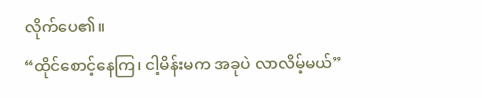လိုက်ပေ၏။
“ထိုင်စောင့်နေကြ၊ ငါ့မိန်းမက အခုပဲ လာလိမ့်မယ်”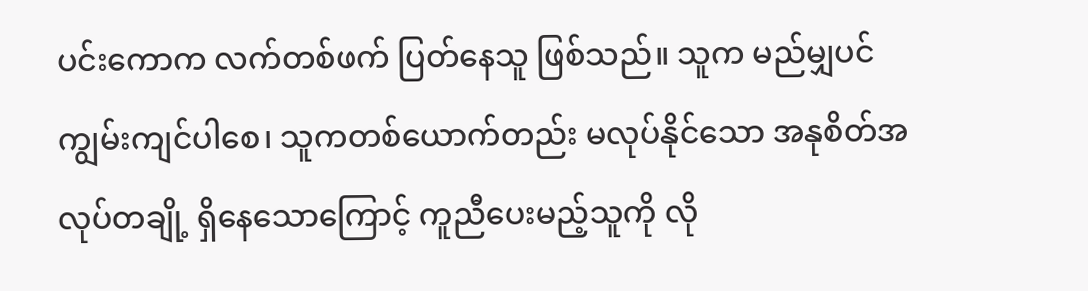ပင်းကောက လက်တစ်ဖက် ပြတ်နေသူ ဖြစ်သည်။ သူက မည်မျှပင် ကျွမ်းကျင်ပါစေ၊ သူကတစ်ယောက်တည်း မလုပ်နိုင်သော အနုစိတ်အလုပ်တချို့ ရှိနေသောကြောင့် ကူညီပေးမည့်သူကို လို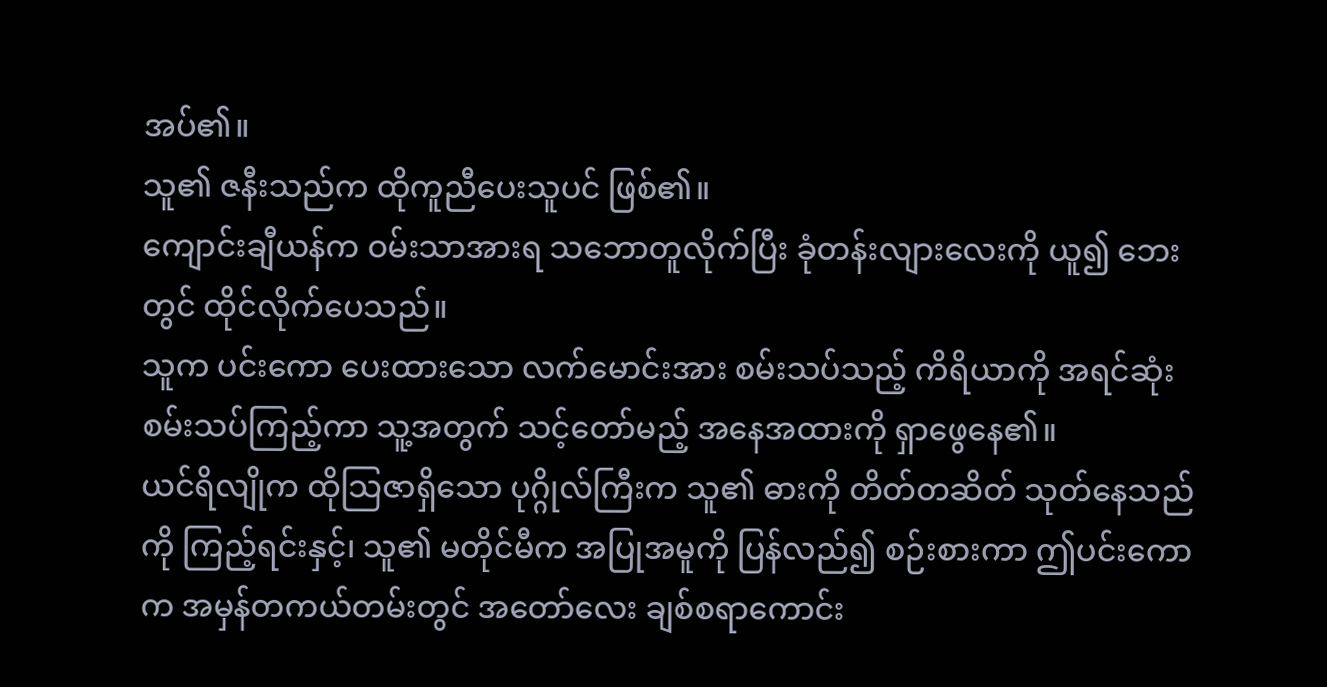အပ်၏။
သူ၏ ဇနီးသည်က ထိုကူညီပေးသူပင် ဖြစ်၏။
ကျောင်းချီယန်က ဝမ်းသာအားရ သဘောတူလိုက်ပြီး ခုံတန်းလျားလေးကို ယူ၍ ဘေးတွင် ထိုင်လိုက်ပေသည်။
သူက ပင်းကော ပေးထားသော လက်မောင်းအား စမ်းသပ်သည့် ကိရိယာကို အရင်ဆုံး စမ်းသပ်ကြည့်ကာ သူ့အတွက် သင့်တော်မည့် အနေအထားကို ရှာဖွေနေ၏။
ယင်ရိလျိုက ထိုသြဇာရှိသော ပုဂ္ဂိုလ်ကြီးက သူ၏ ဓားကို တိတ်တဆိတ် သုတ်နေသည်ကို ကြည့်ရင်းနှင့်၊ သူ၏ မတိုင်မီက အပြုအမူကို ပြန်လည်၍ စဉ်းစားကာ ဤပင်းကောက အမှန်တကယ်တမ်းတွင် အတော်လေး ချစ်စရာကောင်း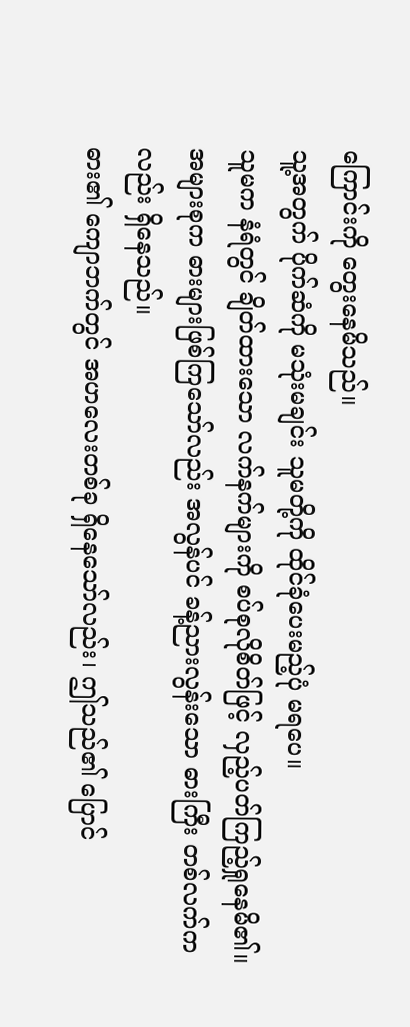ကြောင်းကို တွေးနေမိသည်။
သူ့အတွက် ပိုက်ဆံကို မသုံးမချင်း သူမတို့ကို ထိုင်ခုံပေးမည့်ပုံ မရပေ။
သူမက နံရံတွင် ချိတ်ထားသော လက်နက်များကို စပ်စုလိုစိတ်ဖြင့် လှည့်ပတ်ကြည့်ရှုနေမိ၏။
အများစုက ဓားများဖြစ်ကြသော်လည်း အလွန်ပင် ခန့်ညားလွန်းသော ဓားကြီး တစ်လက်ကလည်း ရှိနေသည်။
ဓား၏ ကျောဘက်တွင် အဟလေးတစ်ခု ရှိနေသော်လည်း၊ ဤသည်၏ ပြောင်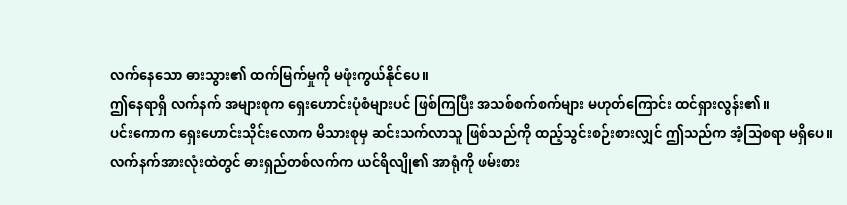လက်နေသော ဓားသွား၏ ထက်မြက်မှုကို မဖုံးကွယ်နိုင်ပေ။
ဤနေရာရှိ လက်နက် အများစုက ရှေးဟောင်းပုံစံများပင် ဖြစ်ကြပြီး အသစ်စက်စက်များ မဟုတ်ကြောင်း ထင်ရှားလွန်း၏။
ပင်းကောက ရှေးဟောင်းသိုင်းလောက မိသားစုမှ ဆင်းသက်လာသူ ဖြစ်သည်ကို ထည့်သွင်းစဉ်းစားလျှင် ဤသည်က အံ့သြစရာ မရှိပေ။
လက်နက်အားလုံးထဲတွင် ဓားရှည်တစ်လက်က ယင်ရိလျို၏ အာရုံကို ဖမ်းစား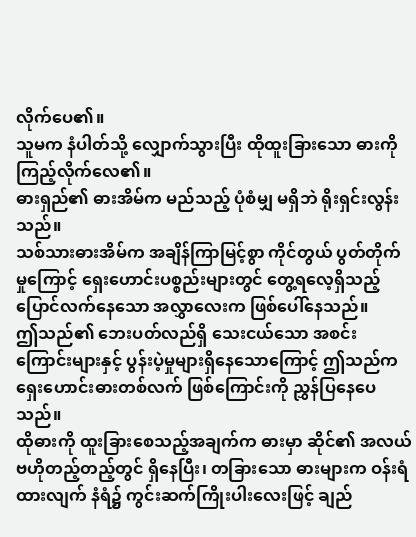လိုက်ပေ၏။
သူမက နံပါတ်သို့ လျှောက်သွားပြီး ထိုထူးခြားသော ဓားကို ကြည့်လိုက်လေ၏။
ဓားရှည်၏ ဓားအိမ်က မည်သည့် ပုံစံမျှ မရှိဘဲ ရိုးရှင်းလွန်းသည်။
သစ်သားဓားအိမ်က အချိန်ကြာမြင့်စွာ ကိုင်တွယ် ပွတ်တိုက်မှုကြောင့် ရှေးဟောင်းပစ္စည်းများတွင် တွေ့ရလေ့ရှိသည့် ပြောင်လက်နေသော အလွှာလေးက ဖြစ်ပေါ်နေသည်။
ဤသည်၏ ဘေးပတ်လည်ရှိ သေးငယ်သော အစင်းကြောင်းများနှင့် ပွန်းပဲ့မှုများရှိနေသောကြောင့် ဤသည်က ရှေးဟောင်းဓားတစ်လက် ဖြစ်ကြောင်းကို ညွှန်ပြနေပေသည်။
ထိုဓားကို ထူးခြားစေသည့်အချက်က ဓားမှာ ဆိုင်၏ အလယ်ဗဟိုတည့်တည့်တွင် ရှိနေပြီး၊ တခြားသော ဓားများက ဝန်းရံထားလျက် နံရံ၌ ကွင်းဆက်ကြိုးပါးလေးဖြင့် ချည်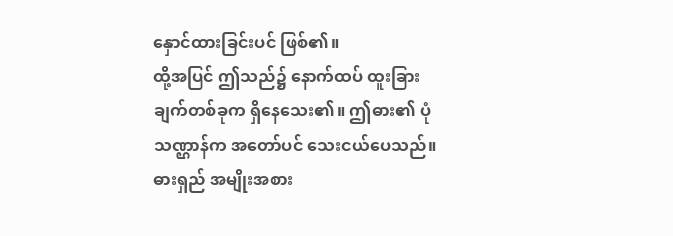နှောင်ထားခြင်းပင် ဖြစ်၏။
ထို့အပြင် ဤသည်၌ နောက်ထပ် ထူးခြားချက်တစ်ခုက ရှိနေသေး၏။ ဤဓား၏ ပုံသဏ္ဌာန်က အတော်ပင် သေးငယ်ပေသည်။
ဓားရှည် အမျိုးအစား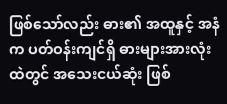ဖြစ်သော်လည်း ဓား၏ အထူနှင့် အနံက ပတ်ဝန်းကျင်ရှိ ဓားများအားလုံးထဲတွင် အသေးငယ်ဆုံး ဖြစ်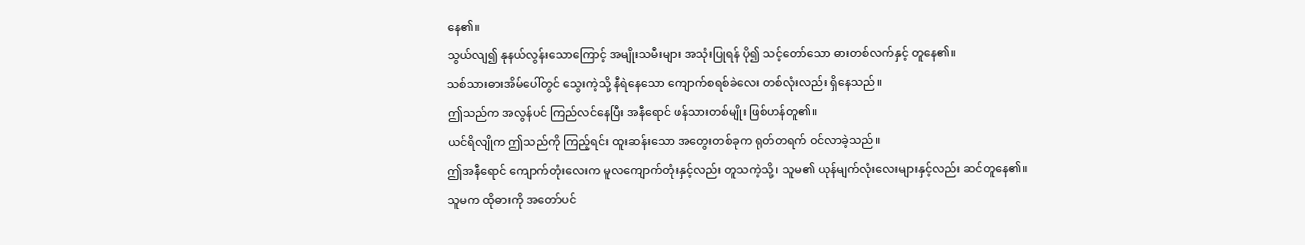နေ၏။
သွယ်လျ၍ နုနယ်လွန်းသောကြောင့် အမျိုးသမီးများ အသုံးပြုရန် ပို၍ သင့်တော်သော ဓားတစ်လက်နှင့် တူနေ၏။
သစ်သားဓားအိမ်ပေါ်တွင် သွေးကဲ့သို့ နီရဲနေသော ကျောက်စရစ်ခဲလေး တစ်လုံးလည်း ရှိနေသည်။
ဤသည်က အလွန်ပင် ကြည်လင်နေပြီး အနီရောင် ဖန်သားတစ်မျိုး ဖြစ်ဟန်တူ၏။
ယင်ရိလျိုက ဤသည်ကို ကြည့်ရင်း ထူးဆန်းသော အတွေးတစ်ခုက ရုတ်တရက် ဝင်လာခဲ့သည်။
ဤအနီရောင် ကျောက်တုံးလေးက မူလကျောက်တုံးနှင့်လည်း တူသကဲ့သို့၊ သူမ၏ ယုန်မျက်လုံးလေးများနှင့်လည်း ဆင်တူနေ၏။
သူမက ထိုဓားကို အတော်ပင်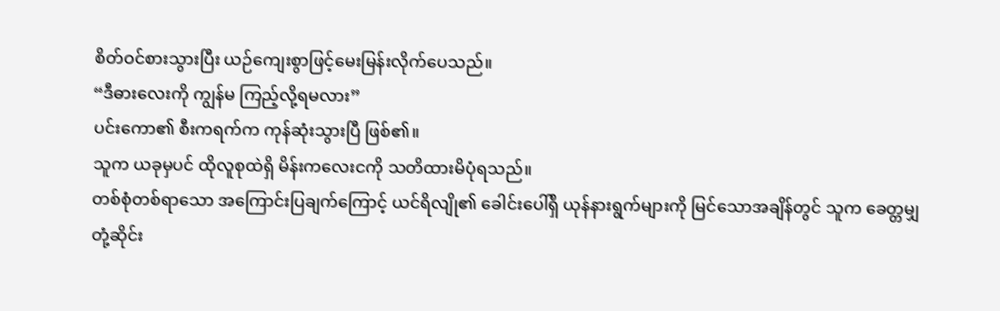စိတ်ဝင်စားသွားပြီး ယဉ်ကျေးစွာဖြင့်မေးမြန်းလိုက်ပေသည်။
“ဒီဓားလေးကို ကျွန်မ ကြည့်လို့ရမလား”
ပင်းကော၏ စီးကရက်က ကုန်ဆုံးသွားပြီ ဖြစ်၏။
သူက ယခုမှပင် ထိုလူစုထဲရှိ မိန်းကလေးငကို သတိထားမိပုံရသည်။
တစ်စုံတစ်ရာသော အကြောင်းပြချက်ကြောင့် ယင်ရိလျို၏ ခေါင်းပေါ်ရှိ ယုန်နားရွက်များကို မြင်သောအချိန်တွင် သူက ခေတ္တမျှ တုံ့ဆိုင်း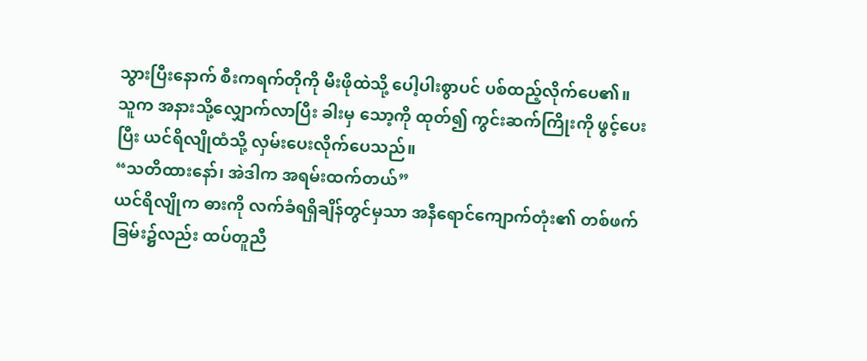သွားပြီးနောက် စီးကရက်တိုကို မီးဖိုထဲသို့ ပေါ့ပါးစွာပင် ပစ်ထည့်လိုက်ပေ၏။
သူက အနားသို့လျှောက်လာပြီး ခါးမှ သော့ကို ထုတ်၍ ကွင်းဆက်ကြိုးကို ဖွင့်ပေးပြီး ယင်ရိလျိုထံသို့ လှမ်းပေးလိုက်ပေသည်။
“သတိထားနော်၊ အဲဒါက အရမ်းထက်တယ်”
ယင်ရိလျိုက ဓားကို လက်ခံရရှိချိန်တွင်မှသာ အနီရောင်ကျောက်တုံး၏ တစ်ဖက်ခြမ်း၌လည်း ထပ်တူညီ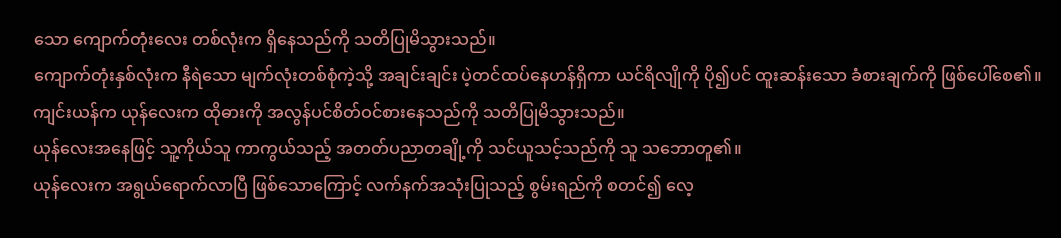သော ကျောက်တုံးလေး တစ်လုံးက ရှိနေသည်ကို သတိပြုမိသွားသည်။
ကျောက်တုံးနှစ်လုံးက နီရဲသော မျက်လုံးတစ်စုံကဲ့သို့ အချင်းချင်း ပဲ့တင်ထပ်နေဟန်ရှိကာ ယင်ရိလျိုကို ပို၍ပင် ထူးဆန်းသော ခံစားချက်ကို ဖြစ်ပေါ်စေ၏။
ကျင်းယန်က ယုန်လေးက ထိုဓားကို အလွန်ပင်စိတ်ဝင်စားနေသည်ကို သတိပြုမိသွားသည်။
ယုန်လေးအနေဖြင့် သူ့ကိုယ်သူ ကာကွယ်သည့် အတတ်ပညာတချို့ကို သင်ယူသင့်သည်ကို သူ သဘောတူ၏။
ယုန်လေးက အရွယ်ရောက်လာပြီ ဖြစ်သောကြောင့် လက်နက်အသုံးပြုသည့် စွမ်းရည်ကို စတင်၍ လေ့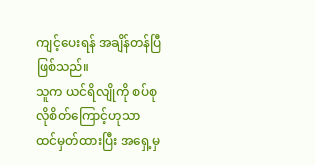ကျင့်ပေးရန် အချိန်တန်ပြီ ဖြစ်သည်။
သူက ယင်ရိလျိုကို စပ်စုလိုစိတ်ကြောင့်ဟုသာ ထင်မှတ်ထားပြီး အရှေ့မှ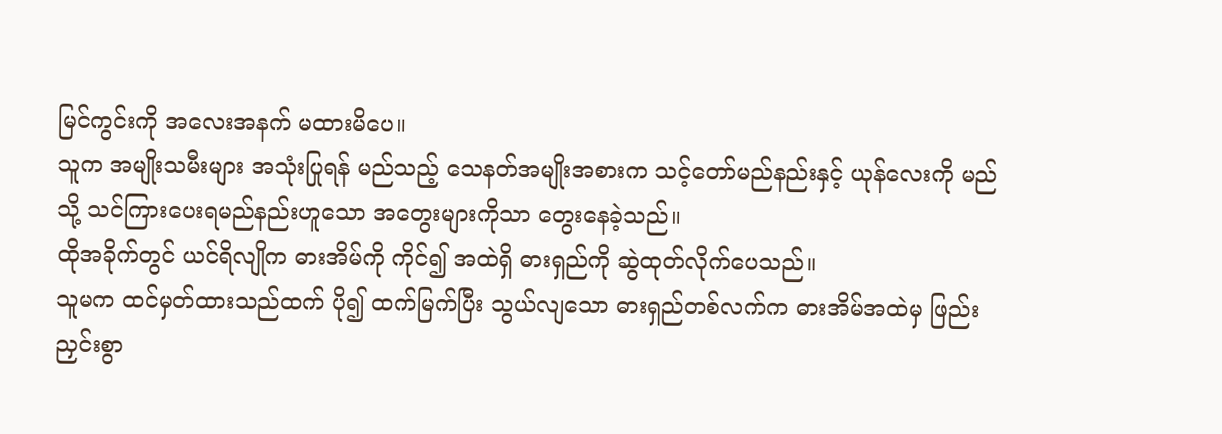မြင်ကွင်းကို အလေးအနက် မထားမိပေ။
သူက အမျိုးသမီးများ အသုံးပြုရန် မည်သည့် သေနတ်အမျိုးအစားက သင့်တော်မည်နည်းနှင့် ယုန်လေးကို မည်သို့ သင်ကြားပေးရမည်နည်းဟူသော အတွေးများကိုသာ တွေးနေခဲ့သည်။
ထိုအခိုက်တွင် ယင်ရိလျိုက ဓားအိမ်ကို ကိုင်၍ အထဲရှိ ဓားရှည်ကို ဆွဲထုတ်လိုက်ပေသည်။
သူမက ထင်မှတ်ထားသည်ထက် ပို၍ ထက်မြက်ပြီး သွယ်လျသော ဓားရှည်တစ်လက်က ဓားအိမ်အထဲမှ ဖြည်းညှင်းစွာ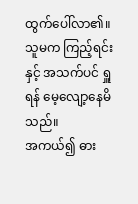ထွက်ပေါ်လာ၏။
သူမက ကြည့်ရင်းနှင့် အသက်ပင် ရှူရန် မေ့လျော့နေမိသည်။
အကယ်၍ ဓား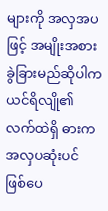များကို အလှအပဖြင့် အမျိုးအစား ခွဲခြားမည်ဆိုပါက ယင်ရိလျို၏ လက်ထဲရှိ ဓားက အလှပဆုံးပင် ဖြစ်ပေ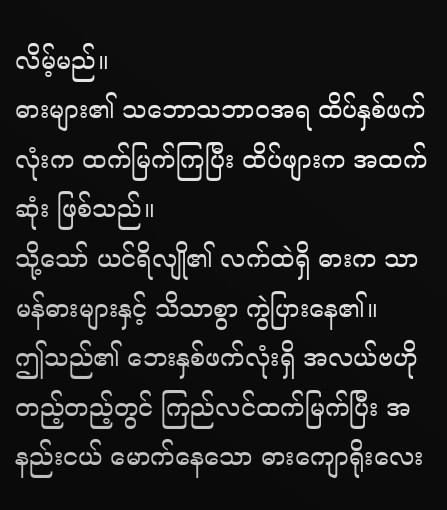လိမ့်မည်။
ဓားများ၏ သဘောသဘာဝအရ ထိပ်နှစ်ဖက်လုံးက ထက်မြက်ကြပြီး ထိပ်ဖျားက အထက်ဆုံး ဖြစ်သည်။
သို့သော် ယင်ရိလျို၏ လက်ထဲရှိ ဓားက သာမန်ဓားများနှင့် သိသာစွာ ကွဲပြားနေ၏။
ဤသည်၏ ဘေးနှစ်ဖက်လုံးရှိ အလယ်ဗဟိုတည့်တည့်တွင် ကြည်လင်ထက်မြက်ပြီး အနည်းငယ် မောက်နေသော ဓားကျောရိုးလေး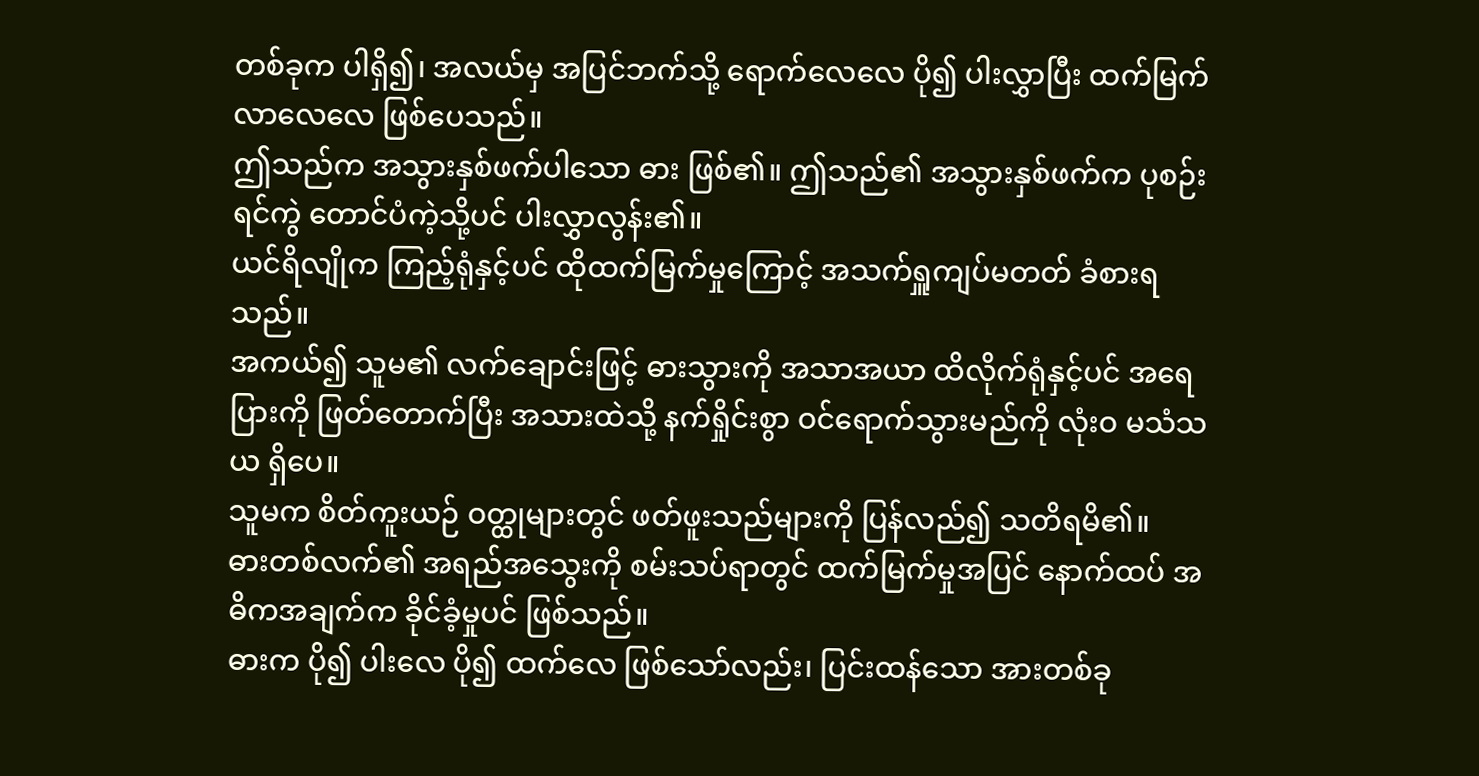တစ်ခုက ပါရှိ၍၊ အလယ်မှ အပြင်ဘက်သို့ ရောက်လေလေ ပို၍ ပါးလွှာပြီး ထက်မြက်လာလေလေ ဖြစ်ပေသည်။
ဤသည်က အသွားနှစ်ဖက်ပါသော ဓား ဖြစ်၏။ ဤသည်၏ အသွားနှစ်ဖက်က ပုစဉ်းရင်ကွဲ တောင်ပံကဲ့သို့ပင် ပါးလွှာလွန်း၏။
ယင်ရိလျိုက ကြည့်ရုံနှင့်ပင် ထိုထက်မြက်မှုကြောင့် အသက်ရှူကျပ်မတတ် ခံစားရသည်။
အကယ်၍ သူမ၏ လက်ချောင်းဖြင့် ဓားသွားကို အသာအယာ ထိလိုက်ရုံနှင့်ပင် အရေပြားကို ဖြတ်တောက်ပြီး အသားထဲသို့ နက်ရှိုင်းစွာ ဝင်ရောက်သွားမည်ကို လုံးဝ မသံသယ ရှိပေ။
သူမက စိတ်ကူးယဉ် ဝတ္ထုများတွင် ဖတ်ဖူးသည်များကို ပြန်လည်၍ သတိရမိ၏။
ဓားတစ်လက်၏ အရည်အသွေးကို စမ်းသပ်ရာတွင် ထက်မြက်မှုအပြင် နောက်ထပ် အဓိကအချက်က ခိုင်ခံ့မှုပင် ဖြစ်သည်။
ဓားက ပို၍ ပါးလေ ပို၍ ထက်လေ ဖြစ်သော်လည်း၊ ပြင်းထန်သော အားတစ်ခု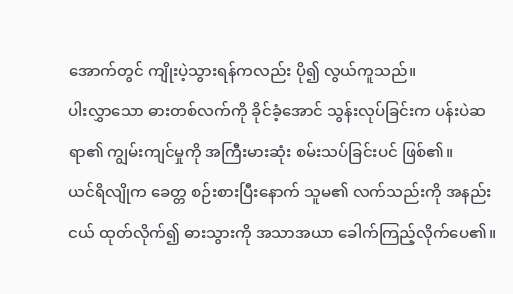အောက်တွင် ကျိုးပဲ့သွားရန်ကလည်း ပို၍ လွယ်ကူသည်။
ပါးလွှာသော ဓားတစ်လက်ကို ခိုင်ခံ့အောင် သွန်းလုပ်ခြင်းက ပန်းပဲဆရာ၏ ကျွမ်းကျင်မှုကို အကြီးမားဆုံး စမ်းသပ်ခြင်းပင် ဖြစ်၏။
ယင်ရိလျိုက ခေတ္တ စဉ်းစားပြီးနောက် သူမ၏ လက်သည်းကို အနည်းငယ် ထုတ်လိုက်၍ ဓားသွားကို အသာအယာ ခေါက်ကြည့်လိုက်ပေ၏။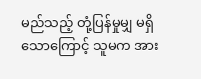မည်သည့် တုံ့ပြန်မှုမျှ မရှိသောကြောင့် သူမက အား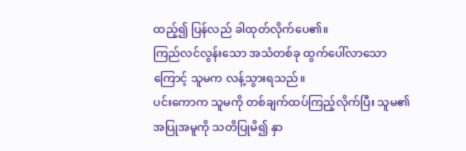ထည့်၍ ပြန်လည် ခါထုတ်လိုက်ပေ၏။
ကြည်လင်လွန်းသော အသံတစ်ခု ထွက်ပေါ်လာသောကြောင့် သူမက လန့်သွားရသည်။
ပင်းကောက သူမကို တစ်ချက်ထပ်ကြည့်လိုက်ပြီး သူမ၏ အပြုအမူကို သတိပြုမိ၍ နှာ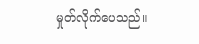မှုတ်လိုက်ပေသည်။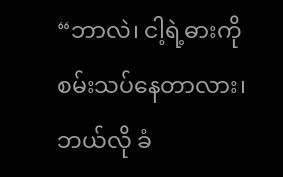“ဘာလဲ၊ ငါ့ရဲ့ဓားကို စမ်းသပ်နေတာလား၊ ဘယ်လို ခံ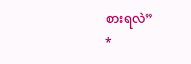စားရလဲ”
*